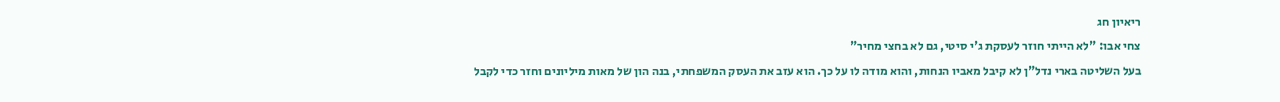ריאיון חג
צחי אבו: "לא הייתי חוזר לעסקת ג'י סיטי, גם לא בחצי מחיר"
בעל השליטה בארי נדל"ן לא קיבל מאביו הנחות, והוא מודה לו על כך. הוא עזב את העסק המשפחתי, בנה הון של מאות מיליונים וחזר כדי לקבל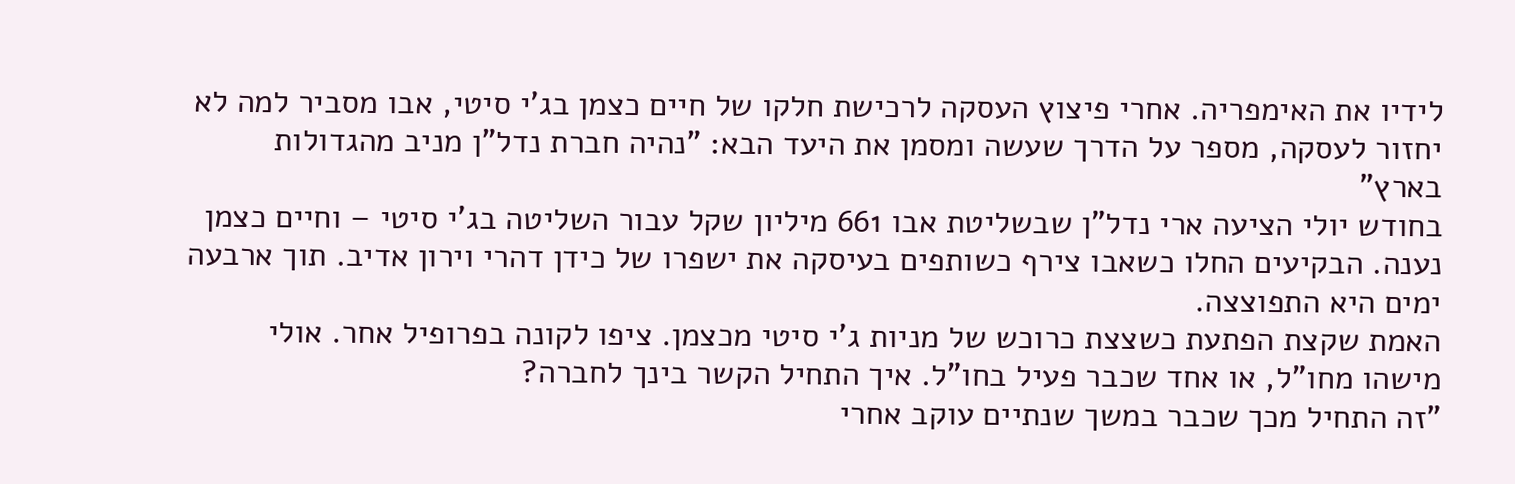לידיו את האימפריה. אחרי פיצוץ העסקה לרכישת חלקו של חיים כצמן בג'י סיטי, אבו מסביר למה לא יחזור לעסקה, מספר על הדרך שעשה ומסמן את היעד הבא: "נהיה חברת נדל"ן מניב מהגדולות בארץ"
בחודש יולי הציעה ארי נדל"ן שבשליטת אבו 661 מיליון שקל עבור השליטה בג'י סיטי – וחיים כצמן נענה. הבקיעים החלו כשאבו צירף כשותפים בעיסקה את ישפרו של כידן דהרי וירון אדיב. תוך ארבעה ימים היא התפוצצה.
האמת שקצת הפתעת כשצצת כרוכש של מניות ג'י סיטי מכצמן. ציפו לקונה בפרופיל אחר. אולי מישהו מחו"ל, או אחד שכבר פעיל בחו"ל. איך התחיל הקשר בינך לחברה?
"זה התחיל מכך שכבר במשך שנתיים עוקב אחרי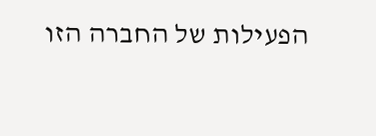הפעילות של החברה הזו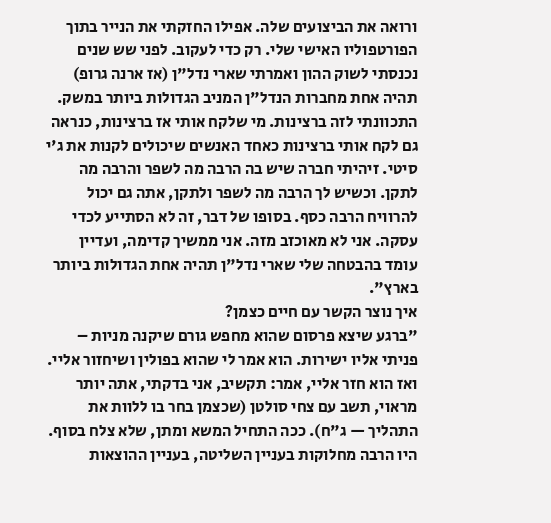ורואה את הביצועים שלה. אפילו החזקתי את הנייר בתוך הפורטפוליו האישי שלי. רק כדי לעקוב. לפני שש שנים נכנסתי לשוק ההון ואמרתי שארי נדל"ן (אז ארנה גרופ) תהיה אחת מחברות הנדל"ן המניב הגדולות ביותר במשק. התכוונתי לזה ברצינות. מי שלקח אותי אז ברצינות, כנראה גם לקח אותי ברצינות כאחד האנשים שיכולים לקנות את ג'י סיטי. זיהיתי חברה שיש בה הרבה מה לשפר והרבה מה לתקן. וכשיש לך הרבה מה לשפר ולתקן, אתה גם יכול להרוויח הרבה כסף. בסופו של דבר, זה לא הסתייע לכדי עסקה. אני לא מאוכזב מזה. אני ממשיך קדימה, ועדיין עומד בהבטחה שלי שארי נדל"ן תהיה אחת הגדולות ביותר בארץ".
איך נוצר הקשר עם חיים כצמן?
"ברגע שיצא פרסום שהוא מחפש גורם שיקנה מניות – פניתי אליו ישירות. הוא אמר לי שהוא בפולין ושיחזור אליי. ואז הוא חזר אליי, אמר: תקשיב, אני בדקתי, אתה יותר מראוי, תשב עם צחי סולטן (שכצמן בחר בו ללוות את התהליך — ג"ח). ככה התחיל המשא ומתן, שלא צלח בסוף. היו הרבה מחלוקות בעניין השליטה, בעניין ההוצאות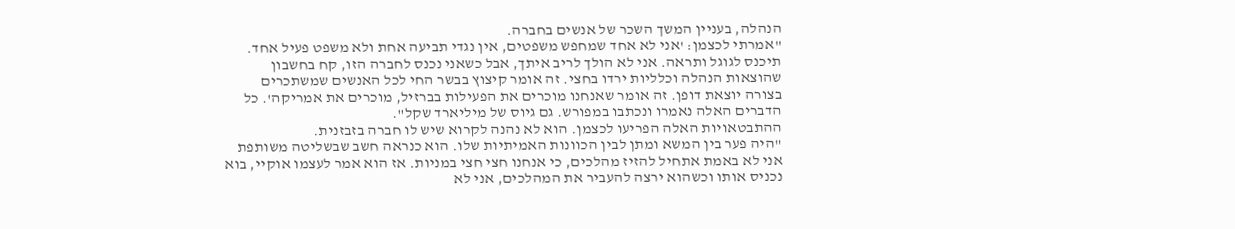הנהלה, בעניין המשך השכר של אנשים בחברה.
"אמרתי לכצמן: 'אני לא אחד שמחפש משפטים, אין נגדי תביעה אחת ולא משפט פעיל אחד. תיכנס לגוגל ותראה. אני לא הולך לריב איתך, אבל כשאני נכנס לחברה הזו, קח בחשבון שהוצאות הנהלה וכלליות ירדו בחצי. זה אומר קיצוץ בבשר החי לכל האנשים שמשתכרים בצורה יוצאת דופן. זה אומר שאנחנו מוכרים את הפעילות בברזיל, מוכרים את אמריקה'. כל הדברים האלה נאמרו ונכתבו במפורש. גם גיוס של מיליארד שקל".
ההתבטאויות האלה הפריעו לכצמן. הוא לא נהנה לקרוא שיש לו חברה בזבזנית.
"היה פער בין המשא ומתן לבין הכוונות האמיתיות שלו. הוא כנראה חשב שבשליטה משותפת אני לא באמת אתחיל להזיז מהלכים, כי אנחנו חצי חצי במניות. אז הוא אמר לעצמו אוקיי, בוא נכניס אותו וכשהוא ירצה להעביר את המהלכים, אני לא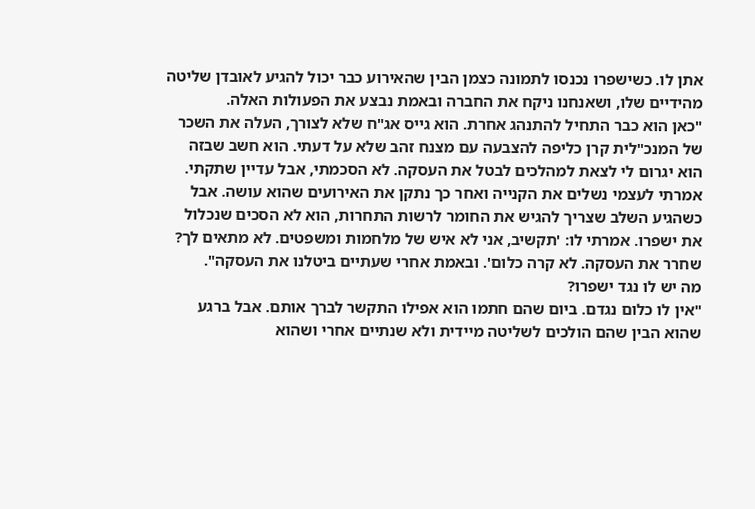אתן לו. כשישפרו נכנסו לתמונה כצמן הבין שהאירוע כבר יכול להגיע לאובדן שליטה מהידיים שלו, ושאנחנו ניקח את החברה ובאמת נבצע את הפעולות האלה.
"כאן הוא כבר התחיל להתנהג אחרת. הוא גייס אג"ח שלא לצורך, העלה את השכר של המנכ"לית קרן כליפה להצבעה עם מצנח זהב שלא על דעתי. הוא חשב שבזה הוא יגרום לי לצאת למהלכים לבטל את העסקה. לא הסכמתי, אבל עדיין שתקתי. אמרתי לעצמי נשלים את הקנייה ואחר כך נתקן את האירועים שהוא עושה. אבל כשהגיע השלב שצריך להגיש את החומר לרשות התחרות, הוא לא הסכים שנכלול את ישפרו. אמרתי לו: 'תקשיב, אני לא איש של מלחמות ומשפטים. לא מתאים לך? שחרר את העסקה. לא קרה כלום'. ובאמת אחרי שעתיים ביטלנו את העסקה".
מה יש לו נגד ישפרו?
"אין לו כלום נגדם. ביום שהם חתמו הוא אפילו התקשר לברך אותם. אבל ברגע שהוא הבין שהם הולכים לשליטה מיידית ולא שנתיים אחרי ושהוא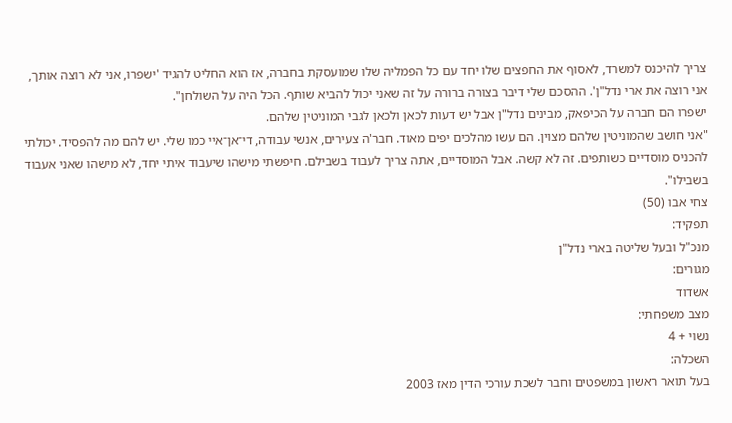צריך להיכנס למשרד, לאסוף את החפצים שלו יחד עם כל הפמליה שלו שמועסקת בחברה, אז הוא החליט להגיד 'ישפרו, אני לא רוצה אותך, אני רוצה את ארי נדל"ן'. ההסכם שלי דיבר בצורה ברורה על זה שאני יכול להביא שותף. הכל היה על השולחן".
ישפרו הם חברה על הכיפאק, מבינים נדל"ן אבל יש דעות לכאן ולכאן לגבי המוניטין שלהם.
"אני חושב שהמוניטין שלהם מצוין. הם עשו מהלכים יפים מאוד. חבר'ה צעירים, אנשי עבודה, די־אן־איי כמו שלי. יש להם מה להפסיד. יכולתי להכניס מוסדיים כשותפים. זה לא קשה. אבל המוסדיים, אתה צריך לעבוד בשבילם. חיפשתי מישהו שיעבוד איתי יחד, לא מישהו שאני אעבוד בשבילו".
צחי אבו (50)
תפקיד:
מנכ"ל ובעל שליטה בארי נדל"ן
מגורים:
אשדוד
מצב משפחתי:
נשוי + 4
השכלה:
בעל תואר ראשון במשפטים וחבר לשכת עורכי הדין מאז 2003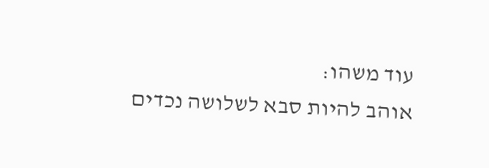עוד משהו:
אוהב להיות סבא לשלושה נכדים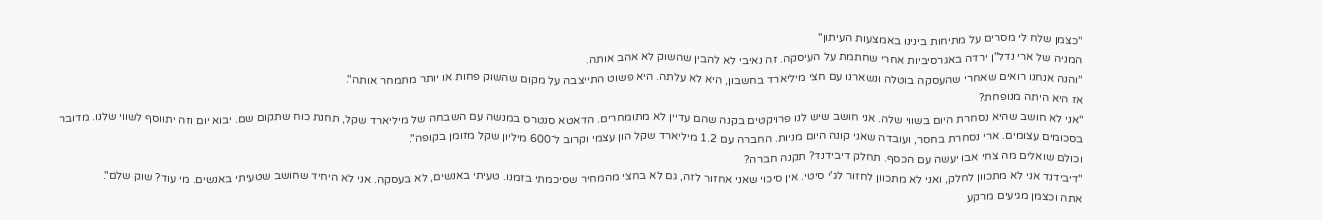"כצמן שלח לי מסרים על מתיחות בינינו באמצעות העיתון"
המניה של ארי נדל"ן ירדה באגרסיביות אחרי שחתמת על העיסקה. זה נאיבי לא להבין שהשוק לא אהב אותה.
"והנה אנחנו רואים שאחרי שהעסקה בוטלה ונשארנו עם חצי מיליארד בחשבון, היא לא עלתה. היא פשוט התייצבה על מקום שהשוק פחות או יותר מתמחר אותה".
אז היא היתה מנופחת?
"אני לא חושב שהיא נסחרת היום בשווי שלה. אני חושב שיש לנו פרויקטים בקנה שהם עדיין לא מתומחרים. הדאטא סנטרס במנשה עם השבחה של מיליארד שקל, תחנת כוח שתקום שם. יבוא יום וזה יתווסף לשווי שלנו. מדובר בסכומים עצומים. ארי נסחרת בחסר, ועובדה שאני קונה היום מניות. החברה עם 1.2 מיליארד שקל הון עצמי וקרוב ל־600 מיליון שקל מזומן בקופה".
וכולם שואלים מה צחי אבו יעשה עם הכסף. תחלק דיבידנד? תקנה חברה?
"דיבידנד אני לא מתכוון לחלק, ואני לא מתכוון לחזור לג'י סיטי. אין סיכוי שאני אחזור לזה, גם לא בחצי מהמחיר שסיכמתי בזמנו. טעיתי באנשים, לא בעסקה. אני לא היחיד שחושב שטעיתי באנשים. מי עוד? שוק שלם".
אתה וכצמן מגיעים מרקע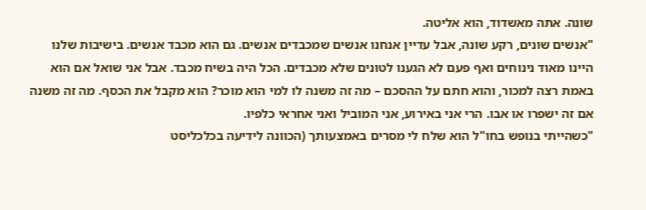שונה. אתה מאשדוד, הוא אליטה.
"אנשים שונים, רקע שונה, אבל עדיין אנחנו אנשים שמכבדים אנשים. גם הוא מכבד אנשים. בישיבות שלנו היינו מאוד נינוחים ואף פעם לא הגענו לטונים שלא מכבדים. הכל היה בשיח מכבד. אבל אני שואל אם הוא באמת רצה למכור, והוא חתם על ההסכם – מה זה משנה לו למי הוא מוכר? הוא מקבל את הכסף. מה זה משנה אם זה ישפרו או אבו. הרי אני באירוע, אני המוביל ואני אחראי כלפיו.
"כשהייתי בנופש בחו"ל הוא שלח לי מסרים באמצעותך (הכוונה לידיעה בכלכליסט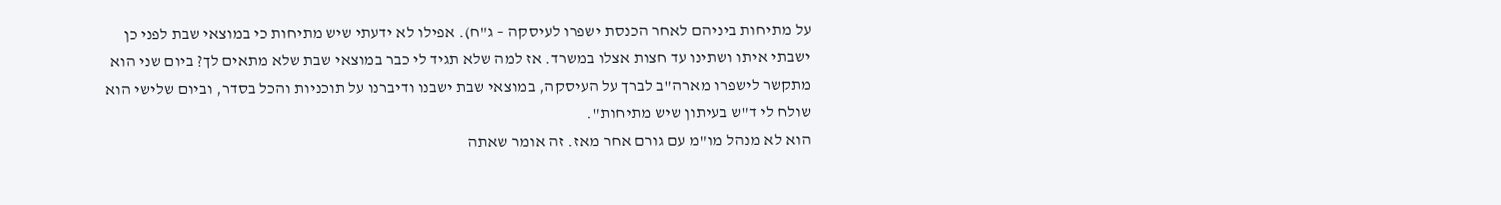על מתיחות ביניהם לאחר הכנסת ישפרו לעיסקה – ג"ח). אפילו לא ידעתי שיש מתיחות כי במוצאי שבת לפני כן ישבתי איתו ושתינו עד חצות אצלו במשרד. אז למה שלא תגיד לי כבר במוצאי שבת שלא מתאים לך? ביום שני הוא מתקשר לישפרו מארה"ב לברך על העיסקה, במוצאי שבת ישבנו ודיברנו על תוכניות והכל בסדר, וביום שלישי הוא שולח לי ד"ש בעיתון שיש מתיחות".
הוא לא מנהל מו"מ עם גורם אחר מאז. זה אומר שאתה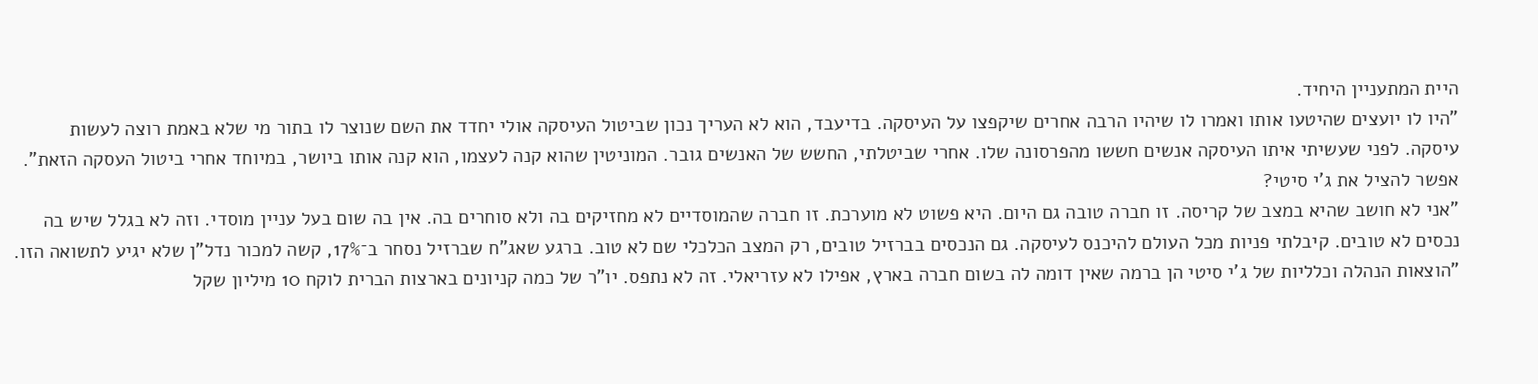היית המתעניין היחיד.
"היו לו יועצים שהיטעו אותו ואמרו לו שיהיו הרבה אחרים שיקפצו על העיסקה. בדיעבד, הוא לא העריך נכון שביטול העיסקה אולי יחדד את השם שנוצר לו בתור מי שלא באמת רוצה לעשות עיסקה. לפני שעשיתי איתו העיסקה אנשים חששו מהפרסונה שלו. אחרי שביטלתי, החשש של האנשים גובר. המוניטין שהוא קנה לעצמו, הוא קנה אותו ביושר, במיוחד אחרי ביטול העסקה הזאת".
אפשר להציל את ג'י סיטי?
"אני לא חושב שהיא במצב של קריסה. זו חברה טובה גם היום. היא פשוט לא מוערכת. זו חברה שהמוסדיים לא מחזיקים בה ולא סוחרים בה. אין בה שום בעל עניין מוסדי. וזה לא בגלל שיש בה נכסים לא טובים. קיבלתי פניות מכל העולם להיכנס לעיסקה. גם הנכסים בברזיל טובים, רק המצב הכלכלי שם לא טוב. ברגע שאג"ח שברזיל נסחר ב־17%, קשה למכור נדל"ן שלא יגיע לתשואה הזו.
"הוצאות הנהלה וכלליות של ג'י סיטי הן ברמה שאין דומה לה בשום חברה בארץ, אפילו לא עזריאלי. זה לא נתפס. יו"ר של כמה קניונים בארצות הברית לוקח 10 מיליון שקל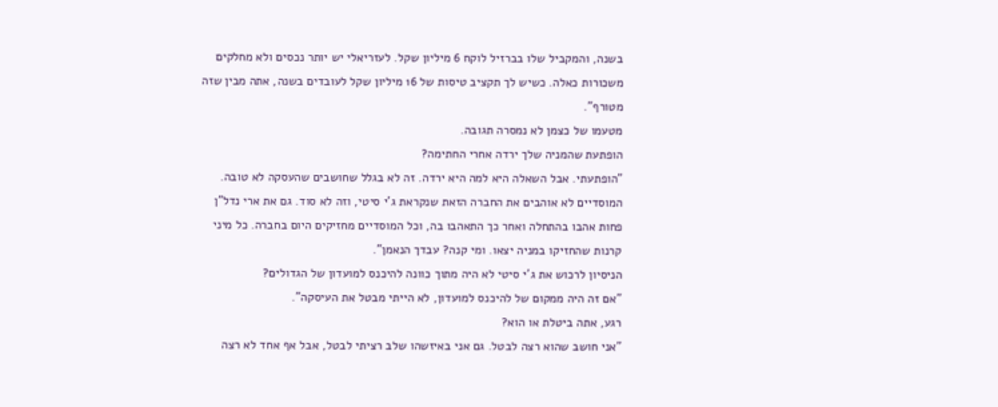בשנה, והמקביל שלו בברזיל לוקח 6 מיליון שקל. לעזריאלי יש יותר נכסים ולא מחלקים משכורות כאלה. כשיש לך תקציב טיסות של 16 מיליון שקל לעובדים בשנה, אתה מבין שזה מטורף".
מטעמו של כצמן לא נמסרה תגובה.
הופתעת שהמניה שלך ירדה אחרי החתימה?
"הופתעתי. אבל השאלה היא למה היא ירדה. זה לא בגלל שחושבים שהעסקה לא טובה. המוסדיים לא אוהבים את החברה הזאת שנקראת ג'י סיטי, וזה לא סוד. גם את ארי נדל"ן פחות אהבו בהתחלה ואחר כך התאהבו בה, וכל המוסדיים מחזיקים היום בחברה. כל מיני קרנות שהחזיקו במניה יצאו. ומי קנה? עבדך הנאמן".
הניסיון לרכוש את ג'י סיטי לא היה מתוך כוונה להיכנס למועדון של הגדולים?
"אם זה היה ממקום של להיכנס למועדון, לא הייתי מבטל את העיסקה".
רגע, אתה ביטלת או הוא?
"אני חושב שהוא רצה לבטל. גם אני באיזשהו שלב רציתי לבטל, אבל אף אחד לא רצה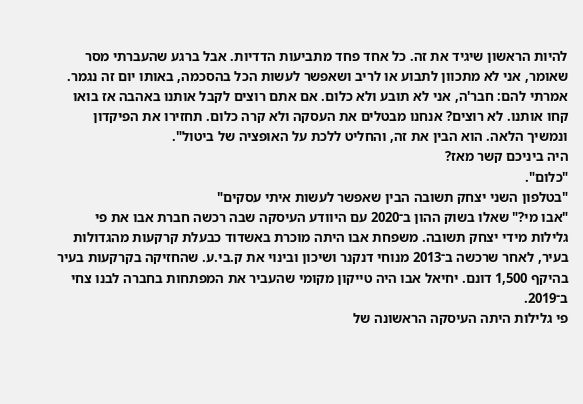להיות הראשון שיגיד את זה. כל אחד פחד מתביעות הדדיות. אבל ברגע שהעברתי מסר שאומר, אני לא מתכוון לתבוע או לריב ושאפשר לעשות הכל בהסכמה, באותו יום זה נגמר. אמרתי להם: חבר'ה, אני לא תובע ולא כלום. אם אתם רוצים לקבל אותנו באהבה אז בואו קחו אותנו. לא רוצים? אנחנו מבטלים את העסקה ולא קרה כלום. תחזירו את הפיקדון ונמשיך הלאה. הוא הבין את זה, והחליט ללכת על האופציה של ביטול".
היה ביניכם קשר מאז?
"כלום".
"בטלפון השני יצחק תשובה הבין שאפשר לעשות איתי עסקים"
"אבו מי?" שאלו בשוק ההון ב־2020 עם היוודע העיסקה שבה רכשה חברת אבו את פי גלילות מידי יצחק תשובה. משפחת אבו היתה מוכרת באשדוד כבעלת קרקעות מהגדולות בעיר, לאחר שרכשה ב־2013 מנוחי דנקנר ושיכון ובינוי את ק.בי.ע. שהחזיקה בקרקעות בעיר בהיקף 1,500 דונם. יחיאל אבו היה טייקון מקומי שהעביר את המפתחות בחברה לבנו צחי ב־2019.
פי גלילות היתה העיסקה הראשונה של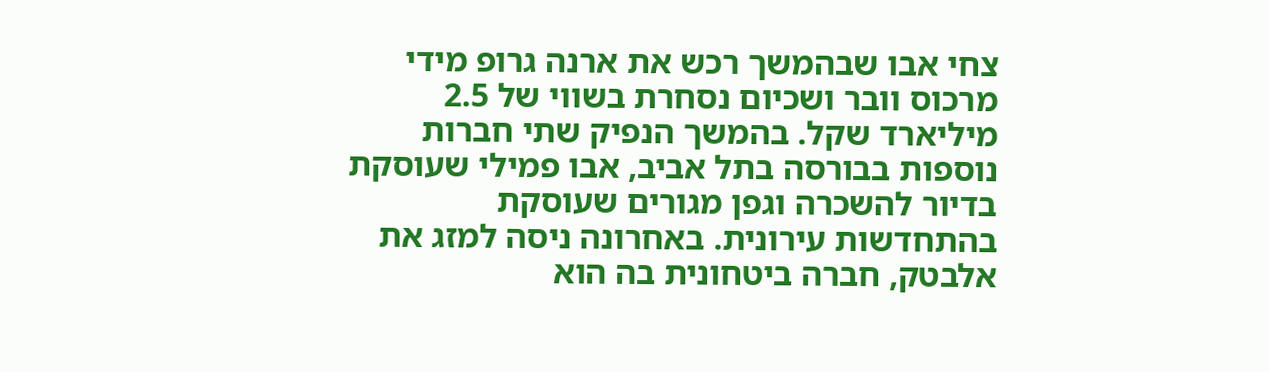צחי אבו שבהמשך רכש את ארנה גרופ מידי מרכוס וובר ושכיום נסחרת בשווי של 2.5 מיליארד שקל. בהמשך הנפיק שתי חברות נוספות בבורסה בתל אביב, אבו פמילי שעוסקת בדיור להשכרה וגפן מגורים שעוסקת בהתחדשות עירונית. באחרונה ניסה למזג את אלבטק, חברה ביטחונית בה הוא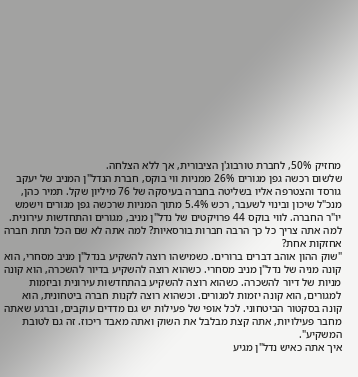מחזיק 50%, לחברת טורבוג'ן הציבורית, אך ללא הצלחה.
שלשום רכשה גפן מגורים 26% ממניות ווי בוקס, חברת הנדל"ן המניב של יעקב גורסד והצטרפה אליו בשליטה בחברה בעיסקה של 76 מיליון שקל. תמיר כהן, מנכ"ל שיכון ובינוי לשעבר, רכש 5.4% מתוך המניות שרכשה גפן מגורים וישמש יו"ר החברה. לווי בוקס 44 פרויקטים של נדל"ן מניב, מגורים והתחדשות עירונית.
למה אתה צריך כל כך הרבה חברות בורסאיות? למה אתה לא שם הכל תחת חברה אחזקות אחת?
"שוק ההון אוהב דברים ברורים. כשמישהו רוצה להשקיע בנדל"ן מניב מסחרי, הוא קונה מניה של נדל"ן מניב מסחרי. כשהוא רוצה להשקיע בדיור להשכרה, הוא קונה מניות של דיור להשכרה. כשהוא רוצה להשקיע בהתחדשות עירונית וביזמות למגורים, הוא קונה יזמות למגורים. וכשהוא רוצה לקנות חברה ביטחונית, הוא קונה בסקטור הביטחוני. לכל אופי של פעילות יש גם מדדים עוקבים, וברגע שאתה מחבר פעילויות, אתה קצת מבלבל את השוק ואתה מאבד ריכוז. זה גם לטובת המשקיע".
איך אתה כאיש נדל"ן מגיע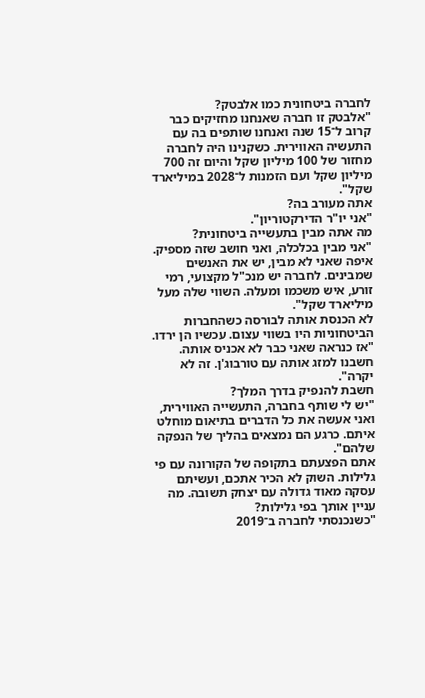לחברה ביטחונית כמו אלבטק?
"אלבטק זו חברה שאנחנו מחזיקים כבר קרוב ל־15 שנה ואנחנו שותפים בה עם התעשיה האווירית. כשקנינו היה לחברה מחזור של 100 מיליון שקל והיום זה 700 מיליון שקל ועם הזמנות ל־2028 במיליארד שקל".
אתה מעורב בה?
"אני יו"ר הדירקטוריון".
מה אתה מבין בתעשייה ביטחונית?
"אני מבין בכלכלה, ואני חושב שזה מספיק. איפה שאני לא מבין, יש את האנשים שמבינים. לחברה יש מנכ"ל מקצועי, רמי זורע, איש משכמו ומעלה. השווי שלה מעל מיליארד שקל".
לא הכנסת אותה לבורסה כשהחברות הביטחוניות היו בשווי עצום. עכשיו הן ירדו.
"אז כנראה שאני כבר לא אכניס אותה. חשבנו למזג אותה עם טורבוג'ן. זה לא יקרה".
חשבת להנפיק בדרך המלך?
"יש לי שותף בחברה, התעשייה האווירית, ואני אעשה את כל הדברים בתיאום מוחלט איתם. כרגע הם נמצאים בהליך של הנפקה שלהם".
אתם הפצעתם בתקופה של הקורונה עם פי גלילות. השוק לא הכיר אתכם, ועשיתם עסקה מאוד גדולה עם יצחק תשובה. מה עניין אותך בפי גלילות?
"כשנכנסתי לחברה ב־2019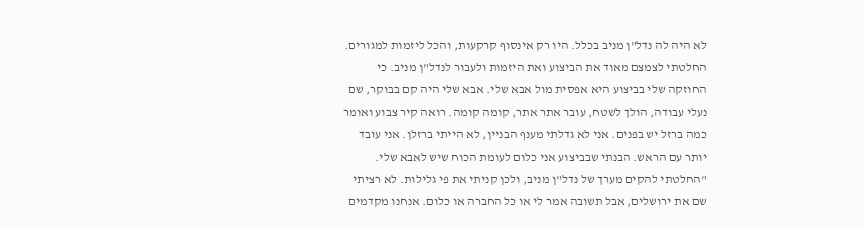לא היה לה נדל"ן מניב בכלל. היו רק אינסוף קרקעות, והכל ליזמות למגורים. החלטתי לצמצם מאוד את הביצוע ואת היזמות ולעבור לנדל"ן מניב. כי החוזקה שלי בביצוע היא אפסית מול אבא שלי. אבא שלי היה קם בבוקר, שם נעלי עבודה, הולך לשטח, עובר אתר אתר, קומה קומה. רואה קיר צבוע ואומר כמה ברזל יש בפנים. אני לא גדלתי מענף הבניין, לא הייתי ברזלן. אני עובד יותר עם הראש. הבנתי שבביצוע אני כלום לעומת הכוח שיש לאבא שלי.
"החלטתי להקים מערך של נדל"ן מניב, ולכן קניתי את פי גלילות. לא רציתי שם את ירושלים, אבל תשובה אמר לי או כל החברה או כלום. אנחנו מקדמים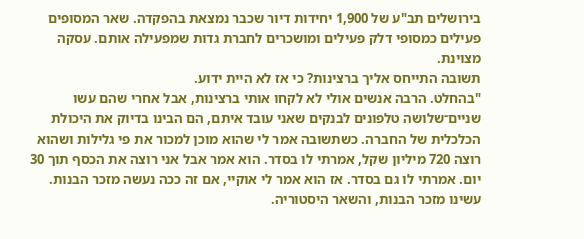בירושלים תב"ע של 1,900 יחידות דיור שכבר נמצאת בהפקדה. שאר המסופים פעילים כמסופי דלק פעילים ומושכרים לחברת גדות שמפעילה אותם. עסקה מצוינת.
תשובה התייחס אליך ברצינות? כי אז לא היית ידוע.
"בהחלט. הרבה אנשים אולי לא לקחו אותי ברצינות, אבל אחרי שהם עשו שניים־שלושה טלפונים לבנקים שאני עובד איתם, הם הבינו בדיוק את היכולת הכלכלית של החברה. כשתשובה אמר לי שהוא מוכן למכור את פי גלילות ושהוא רוצה 720 מיליון שקל, אמרתי לו בסדר. הוא אמר אבל אני רוצה את הכסף תוך 30 יום. אמרתי לו גם בסדר. אז הוא אמר לי אוקיי, אם זה ככה נעשה מזכר הבנות. עשינו מזכר הבנות, והשאר היסטוריה.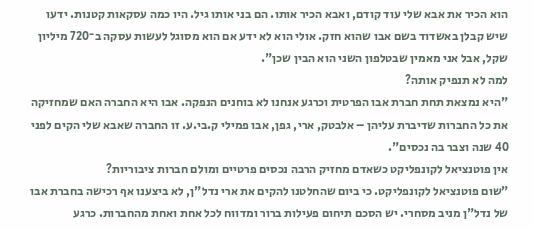הוא הכיר את אבא שלי עוד קודם, ואבא הכיר אותו. הם בני אותו גיל. היו כמה עסקאות קטנות. ידעו שיש קבלן באשדוד בשם אבו שהוא חזק. אולי הוא לא ידע אם הוא מסוגל לעשות עסקה ב־720 מיליון שקל, אבל אני מאמין שבטלפון השני הוא הבין שכן".
למה לא תנפיק אותה?
"היא נמצאת תחת חברת אבו הפרטית וכרגע אנחנו לא בוחנים הנפקה. אבו היא החברה האם שמחזיקה את כל החברות שדיברת עליהן – אלבטק, ארי, גפן, אבו פמילי ק.בי.ע. זו החברה שאבא שלי הקים לפני 40 שנה וצבר בה נכסים".
אין פוטנציאל לקונפליקט כשאדם מחזיק הרבה נכסים פרטיים ומולם חברות ציבוריות?
"שום פוטנציאל לקונפליקט. כי ביום שהחלטנו להקים את ארי נדל"ן, לא ביצענו אף רכישה בחברת אבו של נדל"ן מניב מסחרי. יש הסכם תיחום פעילות ברור ומדווח לכל אחת ואחת מהחברות. כרגע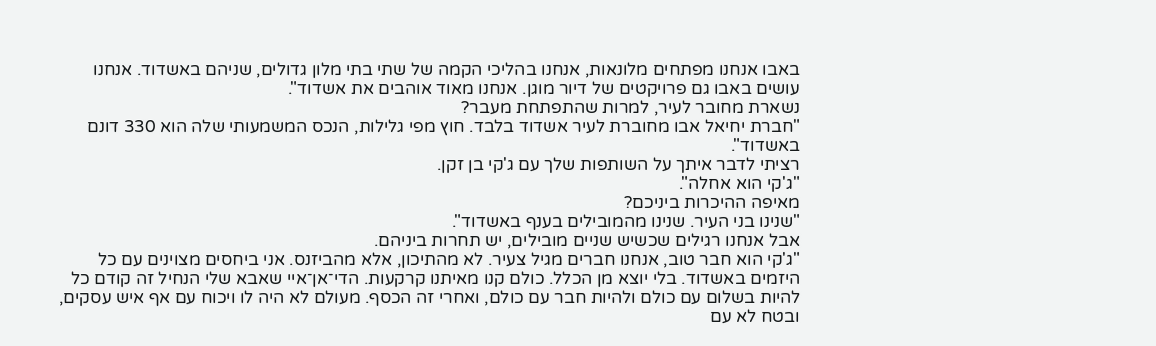באבו אנחנו מפתחים מלונאות, אנחנו בהליכי הקמה של שתי בתי מלון גדולים, שניהם באשדוד. אנחנו עושים באבו גם פרויקטים של דיור מוגן. אנחנו מאוד אוהבים את אשדוד".
נשארת מחובר לעיר, למרות שהתפתחת מעבר?
"חברת יחיאל אבו מחוברת לעיר אשדוד בלבד. חוץ מפי גלילות, הנכס המשמעותי שלה הוא 330 דונם באשדוד".
רציתי לדבר איתך על השותפות שלך עם ג'קי בן זקן.
"ג'קי הוא אחלה".
מאיפה ההיכרות ביניכם?
"שנינו בני העיר. שנינו מהמובילים בענף באשדוד".
אבל אנחנו רגילים שכשיש שניים מובילים, יש תחרות ביניהם.
"ג'קי הוא חבר טוב, אנחנו חברים מגיל צעיר. לא מהתיכון, אלא מהביזנס. אני ביחסים מצוינים עם כל היזמים באשדוד. בלי יוצא מן הכלל. כולם קנו מאיתנו קרקעות. הדי־אן־איי שאבא שלי הנחיל זה קודם כל להיות בשלום עם כולם ולהיות חבר עם כולם, ואחרי זה הכסף. מעולם לא היה לו ויכוח עם אף איש עסקים, ובטח לא עם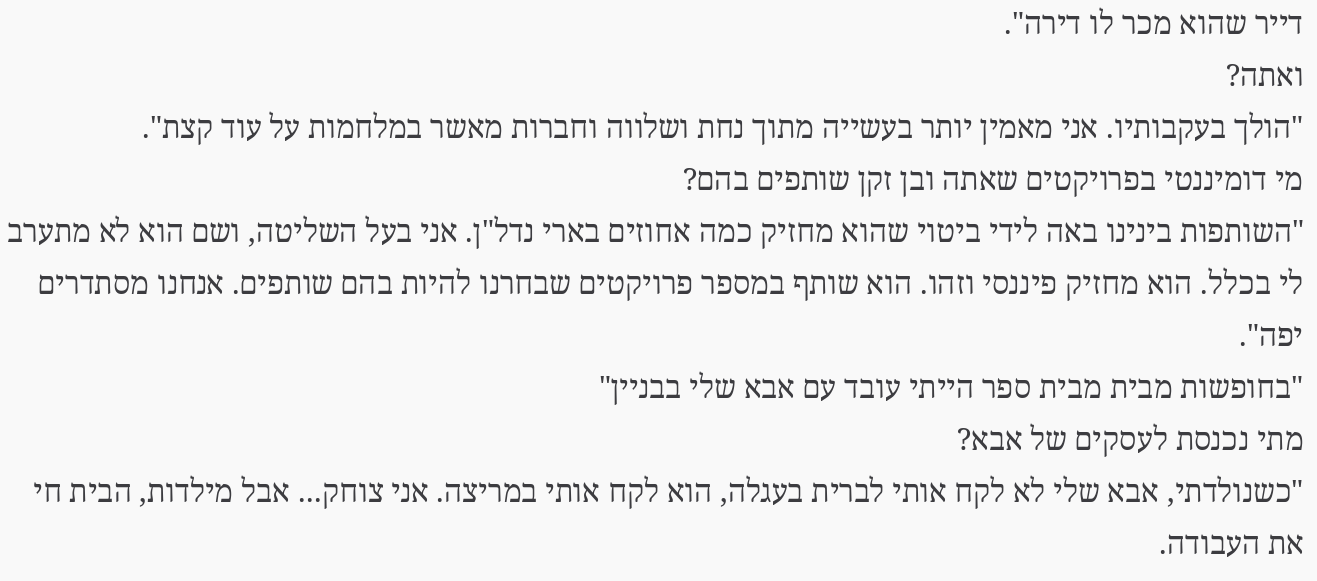דייר שהוא מכר לו דירה".
ואתה?
"הולך בעקבותיו. אני מאמין יותר בעשייה מתוך נחת ושלווה וחברות מאשר במלחמות על עוד קצת".
מי דומיננטי בפרויקטים שאתה ובן זקן שותפים בהם?
"השותפות בינינו באה לידי ביטוי שהוא מחזיק כמה אחוזים בארי נדל"ן. אני בעל השליטה, ושם הוא לא מתערב לי בכלל. הוא מחזיק פיננסי וזהו. הוא שותף במספר פרויקטים שבחרנו להיות בהם שותפים. אנחנו מסתדרים יפה".
"בחופשות מבית מבית ספר הייתי עובד עם אבא שלי בבניין"
מתי נכנסת לעסקים של אבא?
"כשנולדתי, אבא שלי לא לקח אותי לברית בעגלה, הוא לקח אותי במריצה. אני צוחק... אבל מילדות, הבית חי את העבודה.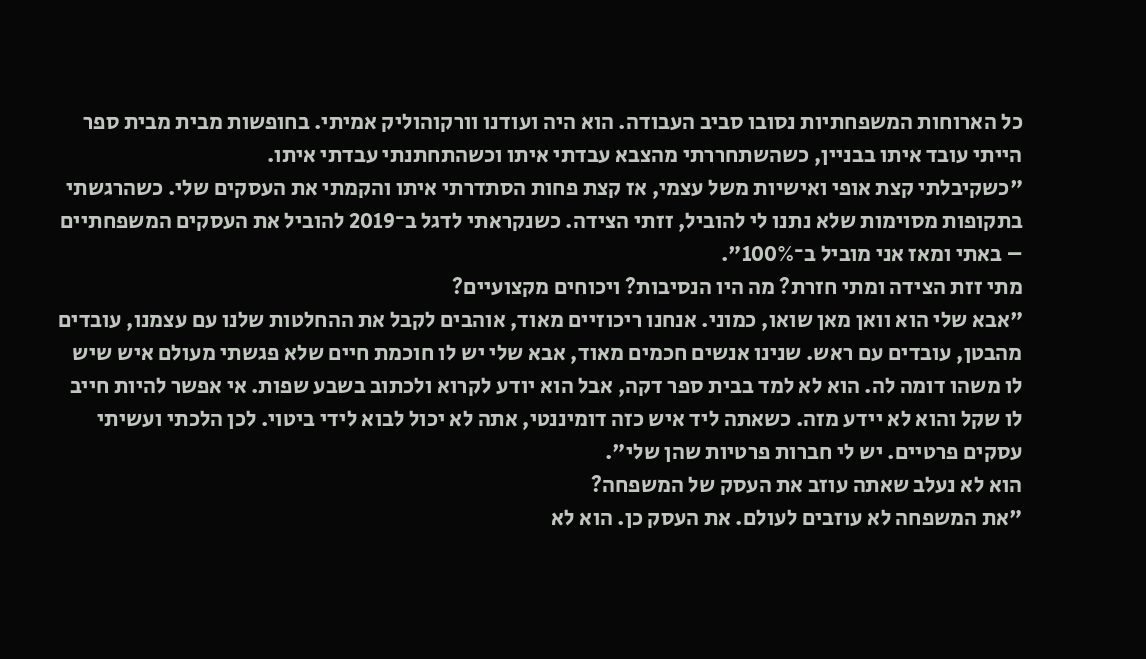כל הארוחות המשפחתיות נסובו סביב העבודה. הוא היה ועודנו וורקוהוליק אמיתי. בחופשות מבית מבית ספר הייתי עובד איתו בבניין, כשהשתחררתי מהצבא עבדתי איתו וכשהתחתנתי עבדתי איתו.
"כשקיבלתי קצת אופי ואישיות משל עצמי, אז קצת פחות הסתדרתי איתו והקמתי את העסקים שלי. כשהרגשתי בתקופות מסוימות שלא נתנו לי להוביל, זזתי הצידה. כשנקראתי לדגל ב־2019 להוביל את העסקים המשפחתיים – באתי ומאז אני מוביל ב־100%".
מתי זזת הצידה ומתי חזרת? מה היו הנסיבות? ויכוחים מקצועיים?
"אבא שלי הוא וואן מאן שואו, כמוני. אנחנו ריכוזיים מאוד, אוהבים לקבל את ההחלטות שלנו עם עצמנו, עובדים מהבטן, עובדים עם ראש. שנינו אנשים חכמים מאוד, אבא שלי יש לו חוכמת חיים שלא פגשתי מעולם איש שיש לו משהו דומה לה. הוא לא למד בבית ספר דקה, אבל הוא יודע לקרוא ולכתוב בשבע שפות. אי אפשר להיות חייב לו שקל והוא לא יידע מזה. כשאתה ליד איש כזה דומיננטי, אתה לא יכול לבוא לידי ביטוי. לכן הלכתי ועשיתי עסקים פרטיים. יש לי חברות פרטיות שהן שלי".
הוא לא נעלב שאתה עוזב את העסק של המשפחה?
"את המשפחה לא עוזבים לעולם. את העסק כן. הוא לא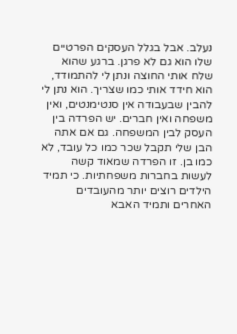נעלב. אבל בגלל העסקים הפרטיים שלו הוא גם לא פרגן. ברגע שהוא שלח אותי החוצה ונתן לי להתמודד, הוא חידד אותי כמו שצריך. הוא נתן לי להבין שבעבודה אין סנטימנטים, ואין משפחה ואין חברים. יש הפרדה בין העסק לבין המשפחה. גם אם אתה הבן שלי תקבל שכר כמו כל עובד, לא כמו בן. זו הפרדה שמאוד קשה לעשות בחברות משפחתיות. כי תמיד הילדים רוצים יותר מהעובדים האחרים ותמיד האבא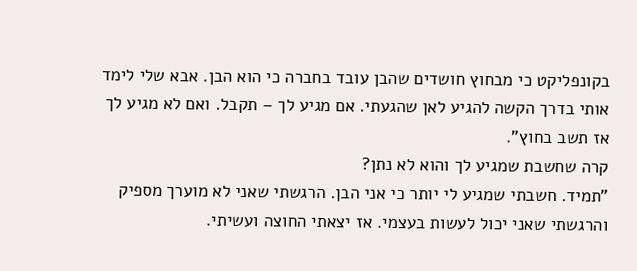בקונפליקט כי מבחוץ חושדים שהבן עובד בחברה כי הוא הבן. אבא שלי לימד אותי בדרך הקשה להגיע לאן שהגעתי. אם מגיע לך – תקבל. ואם לא מגיע לך אז תשב בחוץ".
קרה שחשבת שמגיע לך והוא לא נתן?
"תמיד. חשבתי שמגיע לי יותר כי אני הבן. הרגשתי שאני לא מוערך מספיק והרגשתי שאני יכול לעשות בעצמי. אז יצאתי החוצה ועשיתי.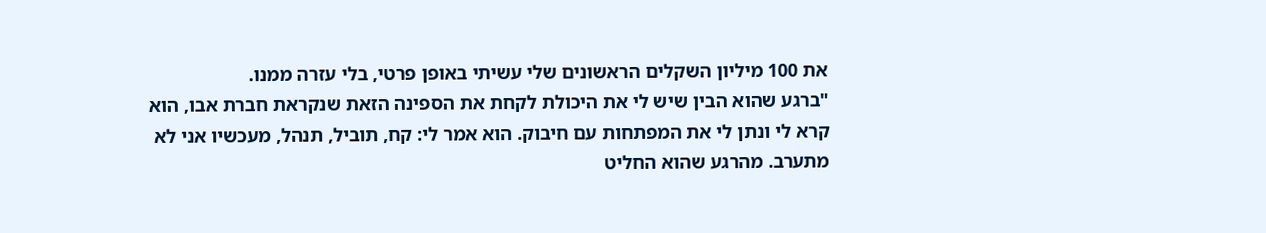את 100 מיליון השקלים הראשונים שלי עשיתי באופן פרטי, בלי עזרה ממנו.
"ברגע שהוא הבין שיש לי את היכולת לקחת את הספינה הזאת שנקראת חברת אבו, הוא קרא לי ונתן לי את המפתחות עם חיבוק. הוא אמר לי: קח, תוביל, תנהל, מעכשיו אני לא מתערב. מהרגע שהוא החליט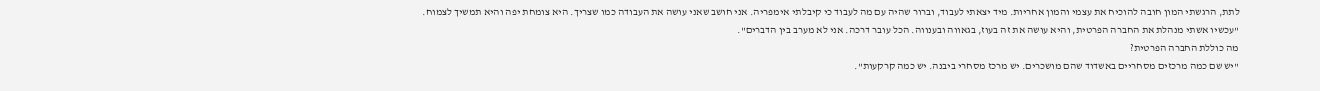לתת, הרגשתי המון חובה להוכיח את עצמי והמון אחריות. מיד יצאתי לעבוד, וברור שהיה עם מה לעבוד כי קיבלתי אימפריה. אני חושב שאני עושה את העבודה כמו שצריך. היא צומחת יפה והיא תמשיך לצמוח.
"עכשיו אשתי מנהלת את החברה הפרטית, והיא עושה את זה בעוז, בגאווה ובענווה. הכל עובר דרכה. אני לא מערב בין הדברים".
מה כוללת החברה הפרטית?
"יש שם כמה מרכזים מסחריים באשדוד שהם מושכרים. יש מרכז מסחרי ביבנה. יש כמה קרקעות".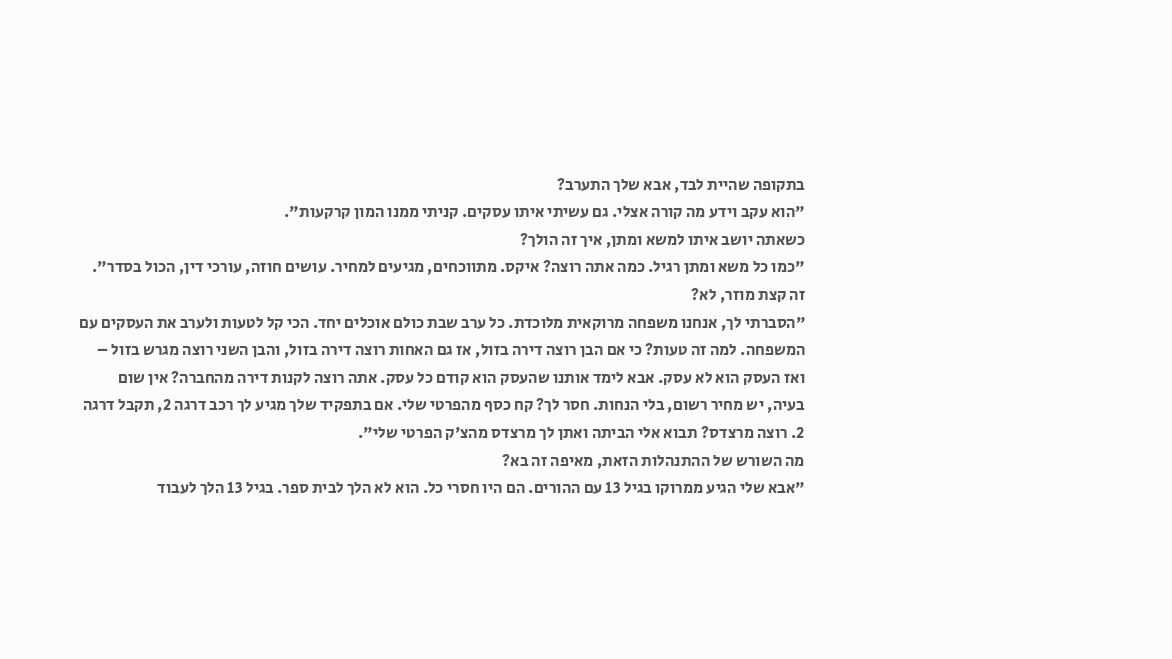בתקופה שהיית לבד, אבא שלך התערב?
"הוא עקב וידע מה קורה אצלי. גם עשיתי איתו עסקים. קניתי ממנו המון קרקעות".
כשאתה יושב איתו למשא ומתן, איך זה הולך?
"כמו כל משא ומתן רגיל. כמה אתה רוצה? איקס. מתווכחים, מגיעים למחיר. עושים חוזה, עורכי דין, הכול בסדר".
זה קצת מוזר, לא?
"הסברתי לך, אנחנו משפחה מרוקאית מלוכדת. כל ערב שבת כולם אוכלים יחד. הכי קל לטעות ולערב את העסקים עם המשפחה. למה זה טעות? כי אם הבן רוצה דירה בזול, אז גם האחות רוצה דירה בזול, והבן השני רוצה מגרש בזול – ואז העסק הוא לא עסק. אבא לימד אותנו שהעסק הוא קודם כל עסק. אתה רוצה לקנות דירה מהחברה? אין שום בעיה, יש מחיר רשום, בלי הנחות. חסר לך? קח כסף מהפרטי שלי. אם בתפקיד שלך מגיע לך רכב דרגה 2, תקבל דרגה 2. רוצה מרצדס? תבוא אלי הביתה ואתן לך מרצדס מהצ'ק הפרטי שלי".
מה השורש של ההתנהלות הזאת, מאיפה זה בא?
"אבא שלי הגיע ממרוקו בגיל 13 עם ההורים. הם היו חסרי כל. הוא לא הלך לבית ספר. בגיל 13 הלך לעבוד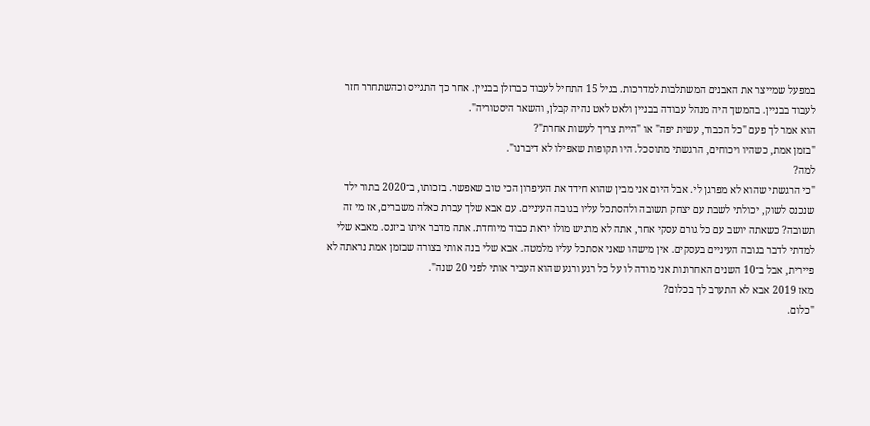במפעל שמייצר את האבנים המשתלבות למדרכות. בגיל 15 התחיל לעבוד כברזלן בבניין. אחר כך התגייס וכהשתחרר חזר לעבוד בבניין. בהמשך היה מנהל עבודה בבניין ולאט לאט נהיה קבלן, והשאר היסטוריה".
הוא אמר לך פעם "כל הכבוד, עשית יפה" או "היית צריך לעשות אחרת"?
"בזמן אמת, כשהיו ויכוחים, הרגשתי מתוסכל. היו תקופות שאפילו לא דיברנו".
למה?
"כי הרגשתי שהוא לא מפרגן לי. אבל היום אני מבין שהוא חידד את העיפרון הכי טוב שאפשר. בזכותו, ב־2020 בתור ילד שנכנס לשוק, יכולתי לשבת עם יצחק תשובה ולהסתכל עליו בגובה העיניים. עם אבא שלך עברת כאלה משברים, אז מי זה תשובה? כשאתה יושב עם כל גורם עסקי אחר, אתה לא מרגיש מולו יראת כבוד מיוחדת. אתה מדבר איתו ביזנס. מאבא שלי למדתי לדבר בגובה העיניים בעסקים. אין מישהו שאני אסתכל עליו מלמטה. אבא שלי בנה אותי בצורה שבזמן אמת נראתה לא פיירית, אבל ב־10 השנים האחרונות אני מודה לו על כל רגע ורגע שהוא העביר אותי לפני 20 שנה".
מאז 2019 אבא לא התערב לך בכלום?
"כלום.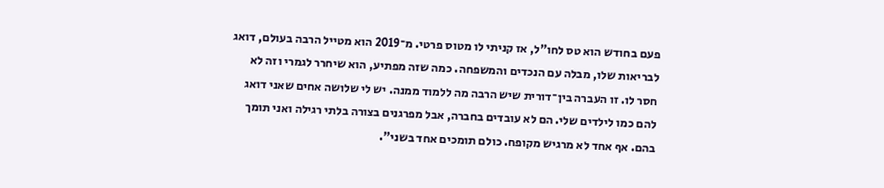פעם בחודש הוא טס לחו"ל, אז קניתי לו מטוס פרטי. מ־2019 הוא מטייל הרבה בעולם, דואג לבריאות שלו, מבלה עם הנכדים והמשפחה. כמה שזה מפתיע, הוא שיחרר לגמרי וזה לא חסר לו. זו העברה בין־דורית שיש הרבה מה ללמוד ממנה. יש לי שלושה אחים שאני דואג להם כמו לילדים שלי. הם לא עובדים בחברה, אבל מפרגנים בצורה בלתי רגילה ואני תומך בהם. אף אחד לא מרגיש מקופח. כולם תומכים אחד בשני".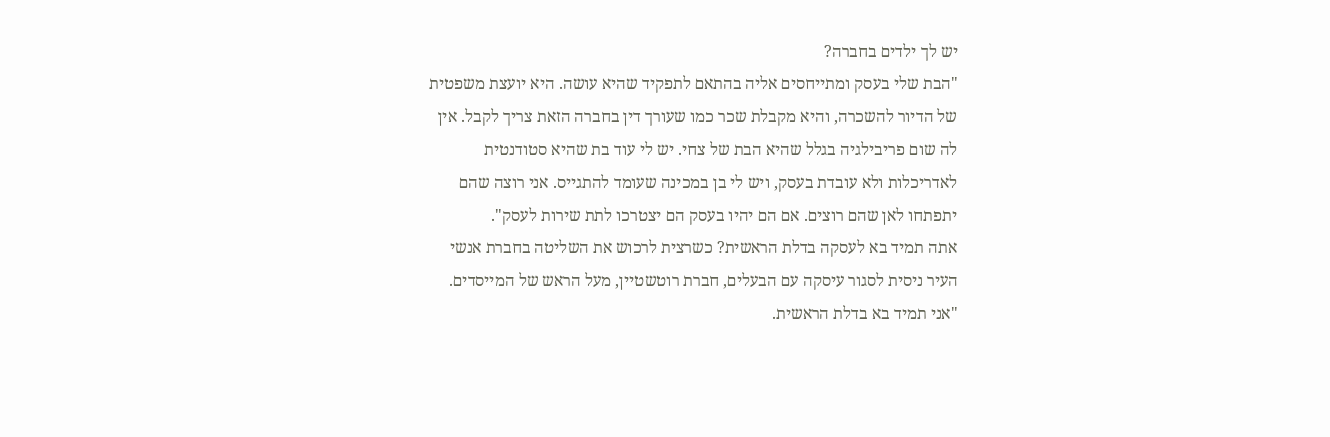יש לך ילדים בחברה?
"הבת שלי בעסק ומתייחסים אליה בהתאם לתפקיד שהיא עושה. היא יועצת משפטית של הדיור להשכרה, והיא מקבלת שכר כמו שעורך דין בחברה הזאת צריך לקבל. אין לה שום פריבילגיה בגלל שהיא הבת של צחי. יש לי עוד בת שהיא סטודנטית לאדריכלות ולא עובדת בעסק, ויש לי בן במכינה שעומד להתגייס. אני רוצה שהם יתפתחו לאן שהם רוצים. אם הם יהיו בעסק הם יצטרכו לתת שירות לעסק".
אתה תמיד בא לעסקה בדלת הראשית? כשרצית לרכוש את השליטה בחברת אנשי העיר ניסית לסגור עיסקה עם הבעלים, חברת רוטשטיין, מעל הראש של המייסדים.
"אני תמיד בא בדלת הראשית.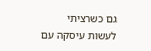גם כשרציתי לעשות עיסקה עם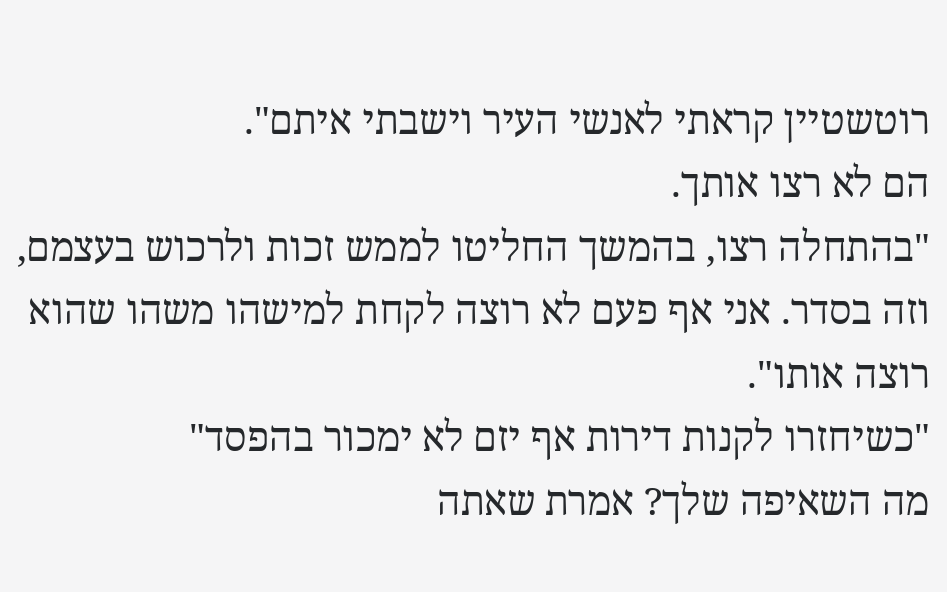רוטשטיין קראתי לאנשי העיר וישבתי איתם".
הם לא רצו אותך.
"בהתחלה רצו, בהמשך החליטו לממש זכות ולרכוש בעצמם, וזה בסדר. אני אף פעם לא רוצה לקחת למישהו משהו שהוא רוצה אותו".
"כשיחזרו לקנות דירות אף יזם לא ימכור בהפסד"
מה השאיפה שלך? אמרת שאתה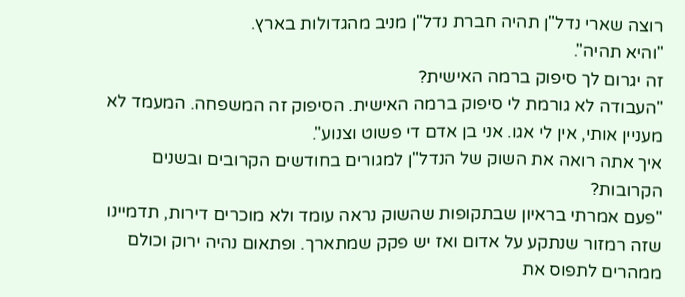רוצה שארי נדל"ן תהיה חברת נדל"ן מניב מהגדולות בארץ.
"והיא תהיה".
זה יגרום לך סיפוק ברמה האישית?
"העבודה לא גורמת לי סיפוק ברמה האישית. הסיפוק זה המשפחה. המעמד לא מעניין אותי, אין לי אגו. אני בן אדם די פשוט וצנוע".
איך אתה רואה את השוק של הנדל"ן למגורים בחודשים הקרובים ובשנים הקרובות?
"פעם אמרתי בראיון שבתקופות שהשוק נראה עומד ולא מוכרים דירות, תדמיינו שזה רמזור שנתקע על אדום ואז יש פקק שמתארך. ופתאום נהיה ירוק וכולם ממהרים לתפוס את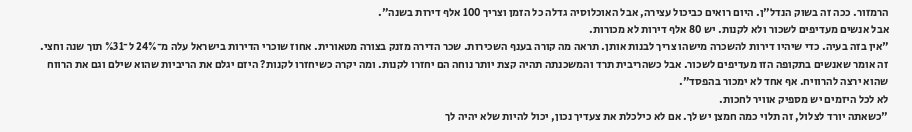הרמזור. ככה זה בשוק הנדל"ן. היום רואים כביכול עצירה, אבל האוכלוסיה גדלה כל הזמן וצריך 100 אלף דירות בשנה".
אבל אנשים מעדיפים לשכור ולא לקנות. יש 80 אלף דירות לא מכורות.
"אין בזה בעיה. כדי שיהיו דירות להשכרה מישהו צריך לבנות אותן. תראה מה קורה בענף השכירות. שכר הדירה מזנק בצורה מטאורית. אחוז שוכרי הדירות בישראל עלה מ־24% ל־%31 תוך שנה וחצי. זה אומר שאנשים בתקופה הזו מעדיפים לשכור. אבל כשהריבית תרד והמשכנתה תהיה קצת יותר נוחה הם יחזרו לקנות. ומה יקרה כשיחזרו לקנות? היזם יגלם את הריביות שהוא שילם וגם את הרווח שהוא ירצה להרוויח. אף אחד לא ימכור בהפסד".
לא לכל היזמים יש מספיק אוויר לחכות.
"כשאתה יורד לצלול, זה תלוי כמה חמצן יש לך. אם לא כילכלת את צעדיך נכון, יכול להיות שלא יהיה לך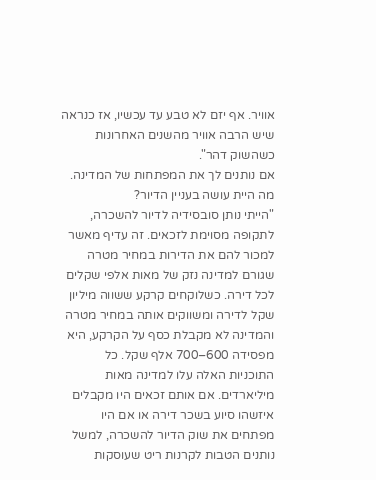אוויר. אף יזם לא טבע עד עכשיו, אז כנראה שיש הרבה אוויר מהשנים האחרונות כשהשוק דהר".
אם נותנים לך את המפתחות של המדינה. מה היית עושה בעניין הדיור?
"הייתי נותן סובסידיה לדיור להשכרה, לתקופה מסוימת לזכאים. זה עדיף מאשר למכור להם את הדירות במחיר מטרה שגורם למדינה נזק של מאות אלפי שקלים לכל דירה. כשלוקחים קרקע ששווה מיליון שקל לדירה ומשווקים אותה במחיר מטרה והמדינה לא מקבלת כסף על הקרקע, היא מפסידה 600–700 אלף שקל. כל התוכניות האלה עלו למדינה מאות מיליארדים. אם אותם זכאים היו מקבלים איזשהו סיוע בשכר דירה או אם היו מפתחים את שוק הדיור להשכרה, למשל נותנים הטבות לקרנות ריט שעוסקות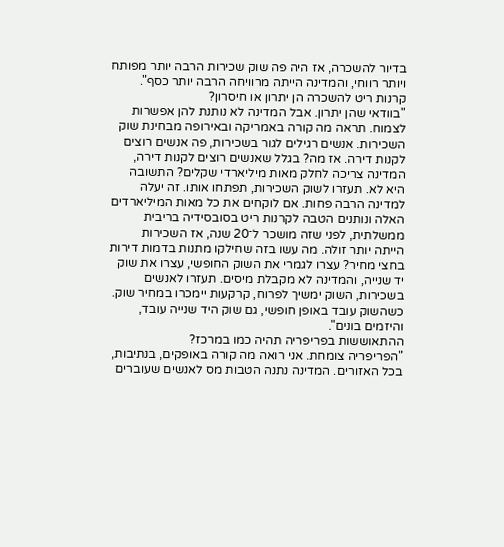בדיור להשכרה, אז היה פה שוק שכירות הרבה יותר מפותח ויותר רווחי, והמדינה הייתה מרוויחה הרבה יותר כסף".
קרנות ריט להשכרה הן יתרון או חיסרון?
"בוודאי שהן יתרון. אבל המדינה לא נותנת להן אפשרות לצמוח. תראה מה קורה באמריקה ובאירופה מבחינת שוק השכירות. אנשים רגילים לגור בשכירות, פה אנשים רוצים לקנות דירה. אז מה? בגלל שאנשים רוצים לקנות דירה, המדינה צריכה לחלק מאות מיליארדי שקלים? התשובה היא לא. תעזרו לשוק השכירות, תפתחו אותו. זה יעלה למדינה הרבה פחות. אם לוקחים את כל מאות המיליארדים האלה ונותנים הטבה לקרנות ריט בסובסידיה בריבית ממשלתית, לפני שזה מושכר ל־20 שנה, אז השכירות הייתה יותר זולה. מה עשו בזה שחילקו מתנות בדמות דירות בחצי מחיר? עצרו לגמרי את השוק החופשי, עצרו את שוק יד שנייה, והמדינה לא מקבלת מיסים. תעזרו לאנשים בשכירות, השוק ימשיך לפרוח, קרקעות יימכרו במחיר שוק. כשהשוק עובד באופן חופשי, גם שוק היד שנייה עובד, והיזמים בונים".
ההתאוששות בפריפריה תהיה כמו במרכז?
"הפריפריה צומחת. אני רואה מה קורה באופקים, בנתיבות, בכל האזורים. המדינה נתנה הטבות מס לאנשים שעוברים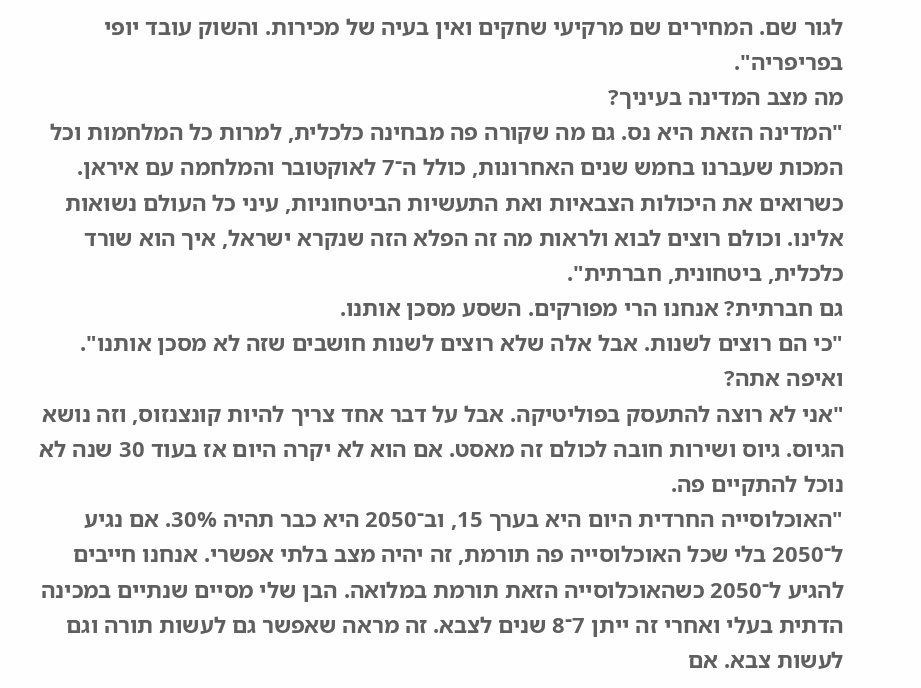לגור שם. המחירים שם מרקיעי שחקים ואין בעיה של מכירות. והשוק עובד יופי בפריפריה".
מה מצב המדינה בעיניך?
"המדינה הזאת היא נס. גם מה שקורה פה מבחינה כלכלית, למרות כל המלחמות וכל המכות שעברנו בחמש שנים האחרונות, כולל ה־7 לאוקטובר והמלחמה עם איראן. כשרואים את היכולות הצבאיות ואת התעשיות הביטחוניות, עיני כל העולם נשואות אלינו. וכולם רוצים לבוא ולראות מה זה הפלא הזה שנקרא ישראל, איך הוא שורד כלכלית, ביטחונית, חברתית".
גם חברתית? אנחנו הרי מפורקים. השסע מסכן אותנו.
"כי הם רוצים לשנות. אבל אלה שלא רוצים לשנות חושבים שזה לא מסכן אותנו".
ואיפה אתה?
"אני לא רוצה להתעסק בפוליטיקה. אבל על דבר אחד צריך להיות קונצנזוס, וזה נושא הגיוס. גיוס ושירות חובה לכולם זה מאסט. אם הוא לא יקרה היום אז בעוד 30 שנה לא נוכל להתקיים פה.
"האוכלוסייה החרדית היום היא בערך 15, וב־2050 היא כבר תהיה 30%. אם נגיע ל־2050 בלי שכל האוכלוסייה פה תורמת, זה יהיה מצב בלתי אפשרי. אנחנו חייבים להגיע ל־2050 כשהאוכלוסייה הזאת תורמת במלואה. הבן שלי מסיים שנתיים במכינה הדתית בעלי ואחרי זה ייתן 7־8 שנים לצבא. זה מראה שאפשר גם לעשות תורה וגם לעשות צבא. אם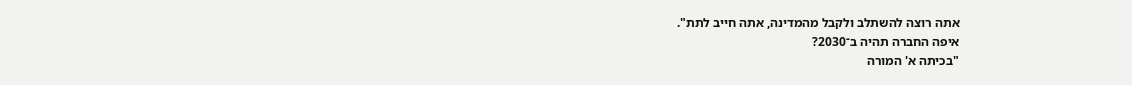אתה רוצה להשתלב ולקבל מהמדינה, אתה חייב לתת".
איפה החברה תהיה ב־2030?
"בכיתה א' המורה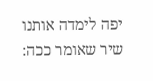יפה לימדה אותנו שיר שאומר ככה: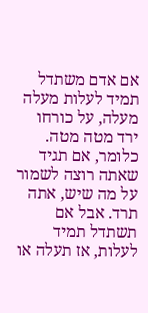אם אדם משתדל תמיד לעלות מעלה מעלה, על כורחו ירד מטה מטה. כלומר, אם תגיד שאתה רוצה לשמור על מה שיש, אתה תרד. אבל אם תשתדל תמיד לעלות, אז תעלה או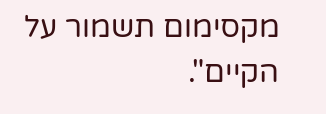מקסימום תשמור על הקיים".